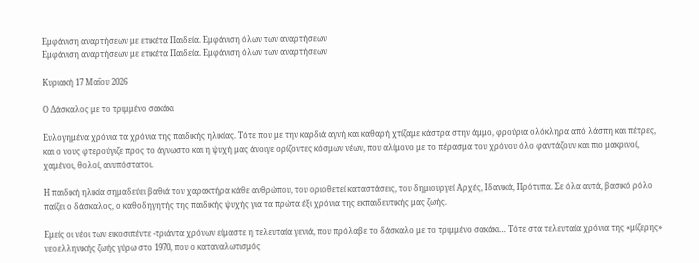Εμφάνιση αναρτήσεων με ετικέτα Παιδεία. Εμφάνιση όλων των αναρτήσεων
Εμφάνιση αναρτήσεων με ετικέτα Παιδεία. Εμφάνιση όλων των αναρτήσεων

Κυριακή 17 Μαΐου 2026

Ο Δάσκαλος με το τριμμένο σακάκι

Ευλογημένα χρόνια τα χρόνια της παιδικής ηλικίας. Τότε που με την καρδιά αγνή και καθαρή χτίζαμε κάστρα στην άμμο, φρούρια ολόκληρα από λάσπη και πέτρες, και ο νους φτερούγιζε προς το άγνωστο και η ψυχή μας άνοιγε ορίζοντες κόσμων νέων, που αλίμονο με το πέρασμα του χρόνου όλο φαντάζουν και πιο μακρινοί, χαμένοι, θολοί, ανυπόστατοι.

Η παιδική ηλικία σημαδεύει βαθιά τον χαρακτήρα κάθε ανθρώπου, του οριοθετεί καταστάσεις, του δημιουργεί Αρχές, Ιδανικά, Πρότυπα. Σε όλα αυτά, βασικό ρόλο παίζει ο δάσκαλος, ο καθοδηγητής της παιδικής ψυχής για τα πρώτα έξι χρόνια της εκπαιδευτικής μας ζωής.

Εμείς οι νέοι των εικοσιπέντε -τριάντα χρόνων είμαστε η τελευταία γενιά, που πρόλαβε το δάσκαλο με το τριμμένο σακάκι… Τότε στα τελευταία χρόνια της «μίζερης» νεοελληνικής ζωής γύρω στο 1970, που ο καταναλωτισμός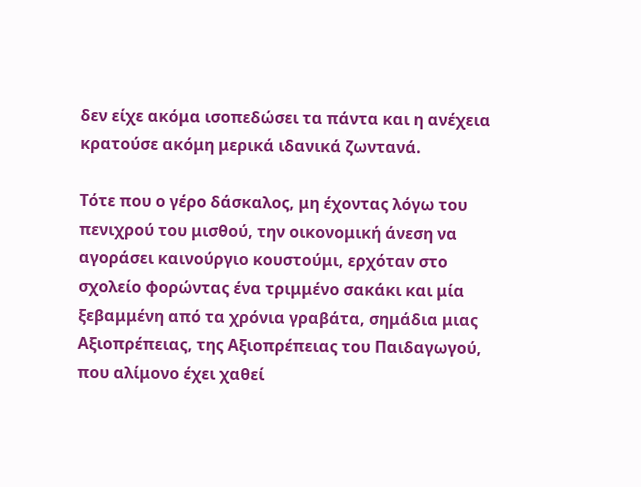δεν είχε ακόμα ισοπεδώσει τα πάντα και η ανέχεια κρατούσε ακόμη μερικά ιδανικά ζωντανά.

Τότε που ο γέρο δάσκαλος, μη έχοντας λόγω του πενιχρού του μισθού, την οικονομική άνεση να αγοράσει καινούργιο κουστούμι, ερχόταν στο σχολείο φορώντας ένα τριμμένο σακάκι και μία ξεβαμμένη από τα χρόνια γραβάτα, σημάδια μιας Αξιοπρέπειας, της Αξιοπρέπειας του Παιδαγωγού, που αλίμονο έχει χαθεί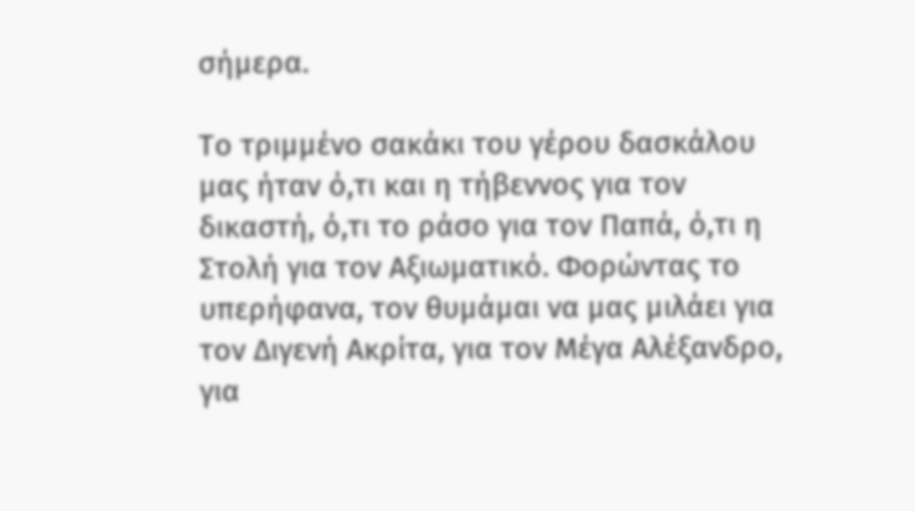σήμερα.

Το τριμμένο σακάκι του γέρου δασκάλου μας ήταν ό,τι και η τήβεννος για τον δικαστή, ό,τι το ράσο για τον Παπά, ό,τι η Στολή για τον Αξιωματικό. Φορώντας το υπερήφανα, τον θυμάμαι να μας μιλάει για τον Διγενή Ακρίτα, για τον Μέγα Αλέξανδρο, για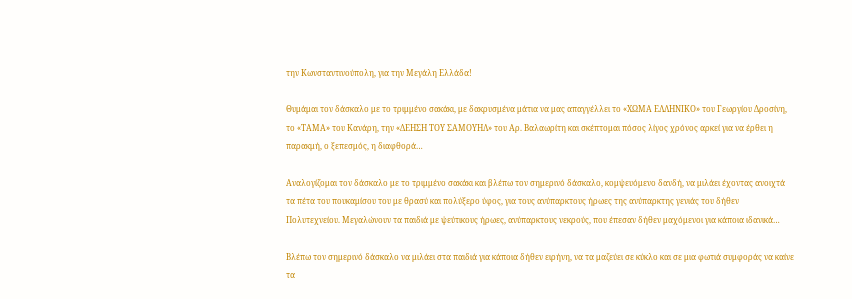την Κωνσταντινούπολη, για την Μεγάλη Ελλάδα!

Θυμάμαι τον δάσκαλο με το τριμμένο σακάκι, με δακρυσμένα μάτια να μας απαγγέλλει το «ΧΩΜΑ ΕΛΛΗΝΙΚΟ» του Γεωργίου Δροσίνη, το «ΤΑΜΑ» του Κανάρη, την «ΔΕΗΣΗ ΤΟΥ ΣΑΜΟΥΗΛ» του Αρ. Βαλαωρίτη και σκέπτομαι πόσος λίγος χρόνος αρκεί για να έρθει η παρακμή, ο ξεπεσμός, η διαφθορά…

Αναλογίζομαι τον δάσκαλο με το τριμμένο σακάκι και βλέπω τον σημερινό δάσκαλο, κομψευόμενο δανδή, να μιλάει έχοντας ανοιχτά τα πέτα του πουκαμίσου του με θρασύ και πολύξερο ύφος, για τους ανύπαρκτους ήρωες της ανύπαρκτης γενιάς του δήθεν Πολυτεχνείου. Μεγαλώνουν τα παιδιά με ψεύτικους ήρωες, ανύπαρκτους νεκρούς, που έπεσαν δήθεν μαχόμενοι για κάποια ιδανικά…

Βλέπω τον σημερινό δάσκαλο να μιλάει στα παιδιά για κάποια δήθεν ειρήνη, να τα μαζεύει σε κύκλο και σε μια φωτιά συμφοράς να καίνε τα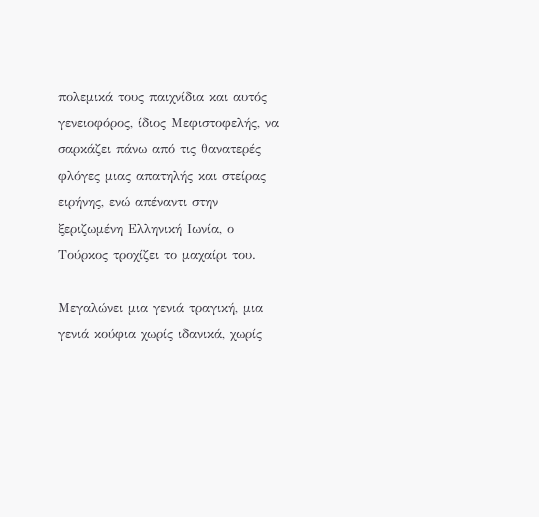πολεμικά τους παιχνίδια και αυτός γενειοφόρος, ίδιος Μεφιστοφελής, να σαρκάζει πάνω από τις θανατερές φλόγες μιας απατηλής και στείρας ειρήνης, ενώ απέναντι στην ξεριζωμένη Ελληνική Ιωνία, ο Τούρκος τροχίζει το μαχαίρι του.

Μεγαλώνει μια γενιά τραγική, μια γενιά κούφια χωρίς ιδανικά, χωρίς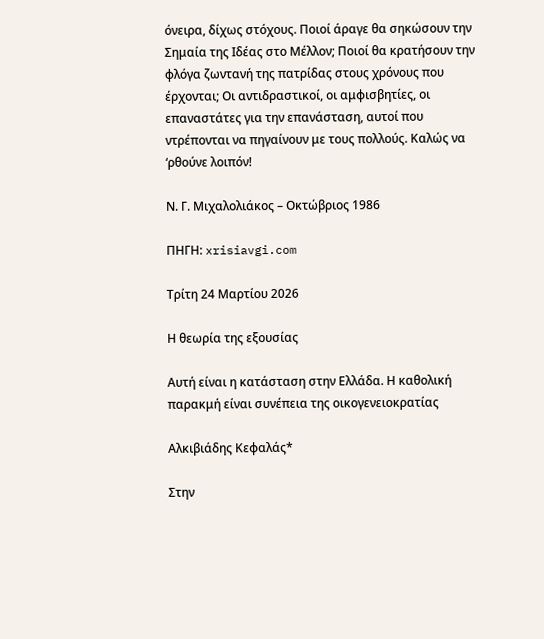όνειρα, δίχως στόχους. Ποιοί άραγε θα σηκώσουν την Σημαία της Ιδέας στο Μέλλον; Ποιοί θα κρατήσουν την φλόγα ζωντανή της πατρίδας στους χρόνους που έρχονται; Οι αντιδραστικοί, οι αμφισβητίες, οι επαναστάτες για την επανάσταση, αυτοί που ντρέπονται να πηγαίνουν με τους πολλούς. Καλώς να ‘ρθούνε λοιπόν!

Ν. Γ. Μιχαλολιάκος – Οκτώβριος 1986

ΠΗΓΗ: xrisiavgi.com

Τρίτη 24 Μαρτίου 2026

Η θεωρία της εξουσίας

Αυτή είναι η κατάσταση στην Ελλάδα. Η καθολική παρακμή είναι συνέπεια της οικογενειοκρατίας

Αλκιβιάδης Κεφαλάς*

Στην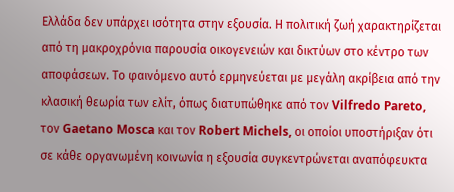Ελλάδα δεν υπάρχει ισότητα στην εξουσία. Η πολιτική ζωή χαρακτηρίζεται από τη μακροχρόνια παρουσία οικογενειών και δικτύων στο κέντρο των αποφάσεων. Το φαινόμενο αυτό ερμηνεύεται με μεγάλη ακρίβεια από την κλασική θεωρία των ελίτ, όπως διατυπώθηκε από τον Vilfredo Pareto, τον Gaetano Mosca και τον Robert Michels, οι οποίοι υποστήριξαν ότι σε κάθε οργανωμένη κοινωνία η εξουσία συγκεντρώνεται αναπόφευκτα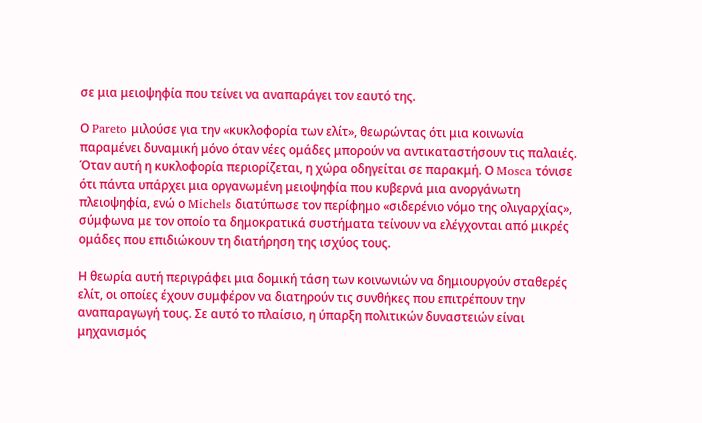σε μια μειοψηφία που τείνει να αναπαράγει τον εαυτό της.

Ο Pareto μιλούσε για την «κυκλοφορία των ελίτ», θεωρώντας ότι μια κοινωνία παραμένει δυναμική μόνο όταν νέες ομάδες μπορούν να αντικαταστήσουν τις παλαιές. Όταν αυτή η κυκλοφορία περιορίζεται, η χώρα οδηγείται σε παρακμή. Ο Mosca τόνισε ότι πάντα υπάρχει μια οργανωμένη μειοψηφία που κυβερνά μια ανοργάνωτη πλειοψηφία, ενώ ο Michels διατύπωσε τον περίφημο «σιδερένιο νόμο της ολιγαρχίας», σύμφωνα με τον οποίο τα δημοκρατικά συστήματα τείνουν να ελέγχονται από μικρές ομάδες που επιδιώκουν τη διατήρηση της ισχύος τους.

Η θεωρία αυτή περιγράφει μια δομική τάση των κοινωνιών να δημιουργούν σταθερές ελίτ, οι οποίες έχουν συμφέρον να διατηρούν τις συνθήκες που επιτρέπουν την αναπαραγωγή τους. Σε αυτό το πλαίσιο, η ύπαρξη πολιτικών δυναστειών είναι μηχανισμός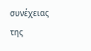συνέχειας της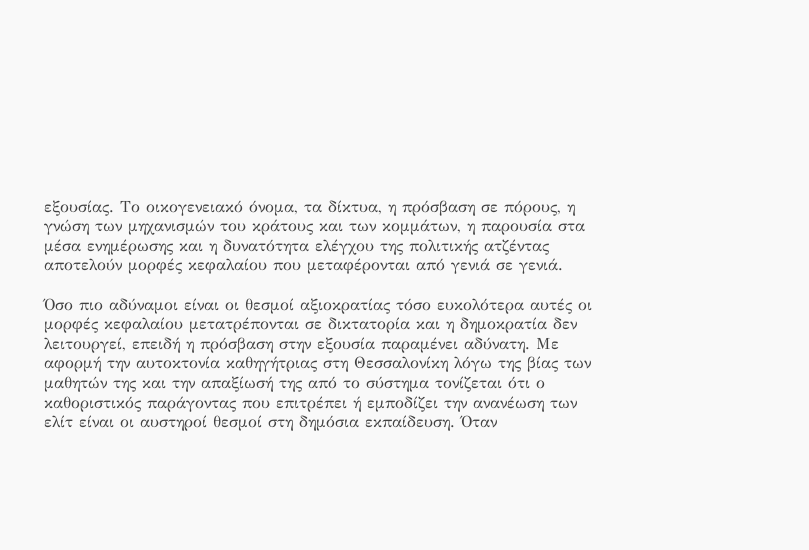εξουσίας. Το οικογενειακό όνομα, τα δίκτυα, η πρόσβαση σε πόρους, η γνώση των μηχανισμών του κράτους και των κομμάτων, η παρουσία στα μέσα ενημέρωσης και η δυνατότητα ελέγχου της πολιτικής ατζέντας αποτελούν μορφές κεφαλαίου που μεταφέρονται από γενιά σε γενιά.

Όσο πιο αδύναμοι είναι οι θεσμοί αξιοκρατίας τόσο ευκολότερα αυτές οι μορφές κεφαλαίου μετατρέπονται σε δικτατορία και η δημοκρατία δεν λειτουργεί, επειδή η πρόσβαση στην εξουσία παραμένει αδύνατη. Με αφορμή την αυτοκτονία καθηγήτριας στη Θεσσαλονίκη λόγω της βίας των μαθητών της και την απαξίωσή της από το σύστημα τονίζεται ότι ο καθοριστικός παράγοντας που επιτρέπει ή εμποδίζει την ανανέωση των ελίτ είναι οι αυστηροί θεσμοί στη δημόσια εκπαίδευση. Όταν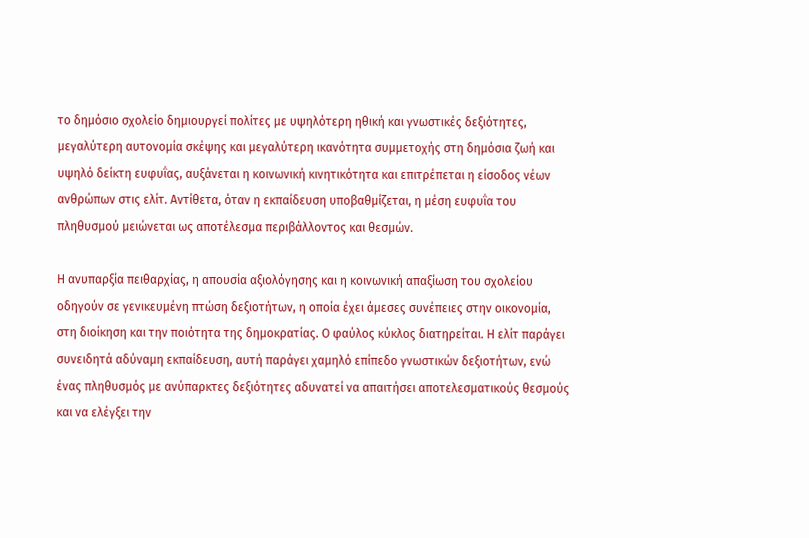το δημόσιο σχολείο δημιουργεί πολίτες με υψηλότερη ηθική και γνωστικές δεξιότητες, μεγαλύτερη αυτονομία σκέψης και μεγαλύτερη ικανότητα συμμετοχής στη δημόσια ζωή και υψηλό δείκτη ευφυΐας, αυξάνεται η κοινωνική κινητικότητα και επιτρέπεται η είσοδος νέων ανθρώπων στις ελίτ. Αντίθετα, όταν η εκπαίδευση υποβαθμίζεται, η μέση ευφυΐα του πληθυσμού μειώνεται ως αποτέλεσμα περιβάλλοντος και θεσμών.

Η ανυπαρξία πειθαρχίας, η απουσία αξιολόγησης και η κοινωνική απαξίωση του σχολείου οδηγούν σε γενικευμένη πτώση δεξιοτήτων, η οποία έχει άμεσες συνέπειες στην οικονομία, στη διοίκηση και την ποιότητα της δημοκρατίας. Ο φαύλος κύκλος διατηρείται. Η ελίτ παράγει συνειδητά αδύναμη εκπαίδευση, αυτή παράγει χαμηλό επίπεδο γνωστικών δεξιοτήτων, ενώ ένας πληθυσμός με ανύπαρκτες δεξιότητες αδυνατεί να απαιτήσει αποτελεσματικούς θεσμούς και να ελέγξει την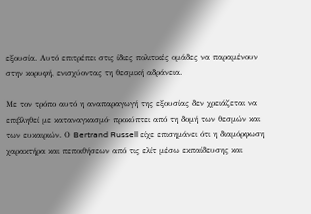εξουσία. Αυτό επιτρέπει στις ίδιες πολιτικές ομάδες να παραμένουν στην κορυφή, ενισχύοντας τη θεσμική αδράνεια.

Με τον τρόπο αυτό η αναπαραγωγή της εξουσίας δεν χρειάζεται να επιβληθεί με καταναγκασμό· προκύπτει από τη δομή των θεσμών και των ευκαιριών. Ο Bertrand Russell είχε επισημάνει ότι η διαμόρφωση χαρακτήρα και πεποιθήσεων από τις ελίτ μέσω εκπαίδευσης και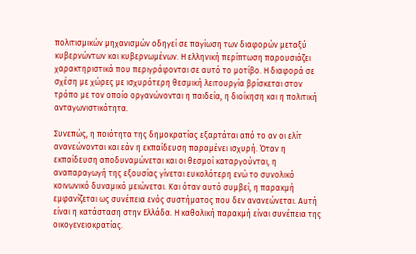πολιτισμικών μηχανισμών οδηγεί σε παγίωση των διαφορών μεταξύ κυβερνώντων και κυβερνωμένων. Η ελληνική περίπτωση παρουσιάζει χαρακτηριστικά που περιγράφονται σε αυτό το μοτίβο. Η διαφορά σε σχέση με χώρες με ισχυρότερη θεσμική λειτουργία βρίσκεται στον τρόπο με τον οποίο οργανώνονται η παιδεία, η διοίκηση και η πολιτική ανταγωνιστικότητα.

Συνεπώς, η ποιότητα της δημοκρατίας εξαρτάται από το αν οι ελίτ ανανεώνονται και εάν η εκπαίδευση παραμένει ισχυρή. Όταν η εκπαίδευση αποδυναμώνεται και οι θεσμοί καταργούνται, η αναπαραγωγή της εξουσίας γίνεται ευκολότερη ενώ το συνολικό κοινωνικό δυναμικό μειώνεται. Και όταν αυτό συμβεί, η παρακμή εμφανίζεται ως συνέπεια ενός συστήματος που δεν ανανεώνεται. Αυτή είναι η κατάσταση στην Ελλάδα. Η καθολική παρακμή είναι συνέπεια της οικογενειοκρατίας.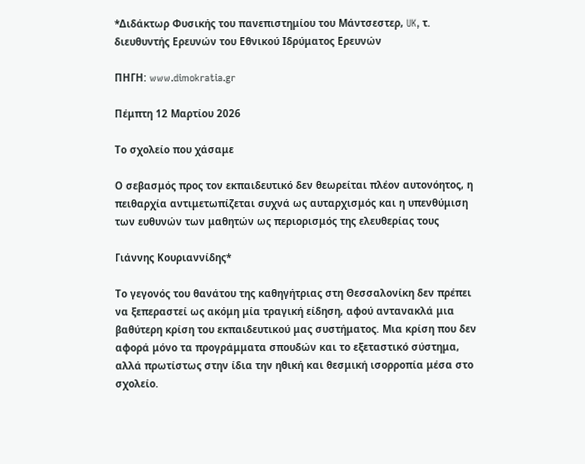*Διδάκτωρ Φυσικής του πανεπιστημίου του Μάντσεστερ, UK, τ. διευθυντής Ερευνών του Εθνικού Ιδρύματος Ερευνών

ΠΗΓΗ: www.dimokratia.gr

Πέμπτη 12 Μαρτίου 2026

Το σχολείο που χάσαμε

Ο σεβασμός προς τον εκπαιδευτικό δεν θεωρείται πλέον αυτονόητος, η πειθαρχία αντιμετωπίζεται συχνά ως αυταρχισμός και η υπενθύμιση των ευθυνών των μαθητών ως περιορισμός της ελευθερίας τους

Γιάννης Κουριαννίδης*

Το γεγονός του θανάτου της καθηγήτριας στη Θεσσαλονίκη δεν πρέπει να ξεπεραστεί ως ακόμη μία τραγική είδηση, αφού αντανακλά μια βαθύτερη κρίση του εκπαιδευτικού μας συστήματος. Μια κρίση που δεν αφορά μόνο τα προγράμματα σπουδών και το εξεταστικό σύστημα, αλλά πρωτίστως στην ίδια την ηθική και θεσμική ισορροπία μέσα στο σχολείο.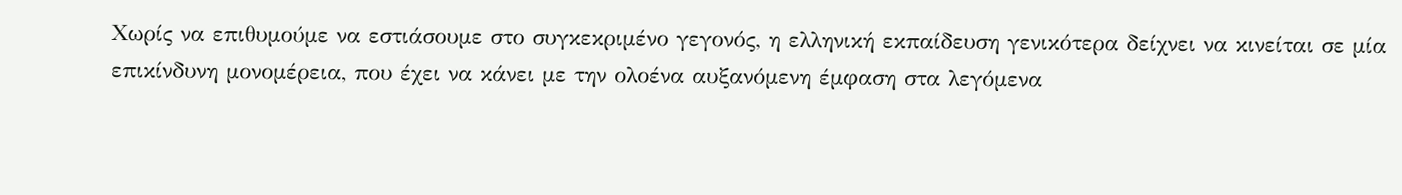Χωρίς να επιθυμούμε να εστιάσουμε στο συγκεκριμένο γεγονός, η ελληνική εκπαίδευση γενικότερα δείχνει να κινείται σε μία επικίνδυνη μονομέρεια, που έχει να κάνει με την ολοένα αυξανόμενη έμφαση στα λεγόμενα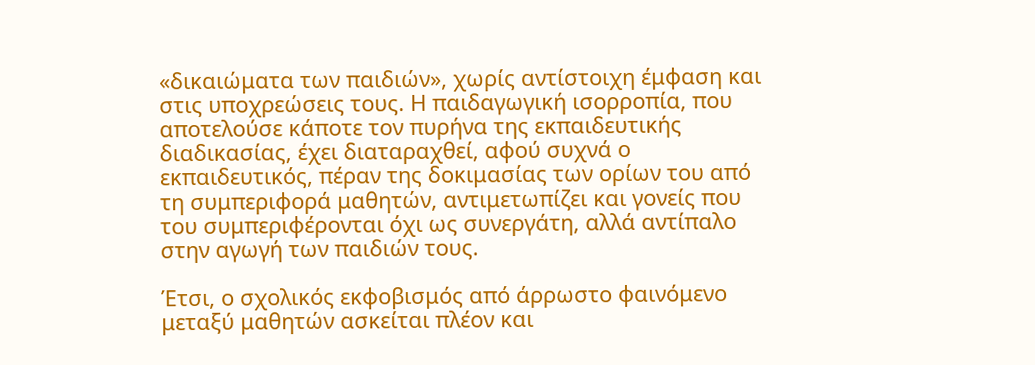«δικαιώματα των παιδιών», χωρίς αντίστοιχη έμφαση και στις υποχρεώσεις τους. Η παιδαγωγική ισορροπία, που αποτελούσε κάποτε τον πυρήνα της εκπαιδευτικής διαδικασίας, έχει διαταραχθεί, αφού συχνά ο εκπαιδευτικός, πέραν της δοκιμασίας των ορίων του από τη συμπεριφορά μαθητών, αντιμετωπίζει και γονείς που του συμπεριφέρονται όχι ως συνεργάτη, αλλά αντίπαλο στην αγωγή των παιδιών τους.

Έτσι, ο σχολικός εκφοβισμός από άρρωστο φαινόμενο μεταξύ μαθητών ασκείται πλέον και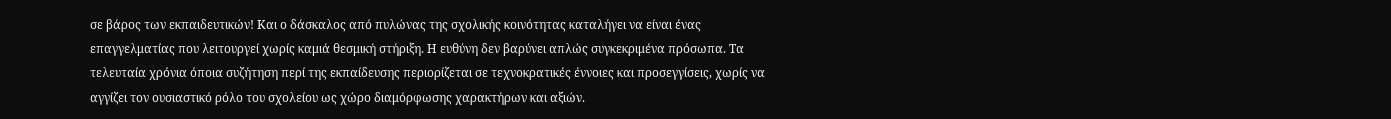σε βάρος των εκπαιδευτικών! Και ο δάσκαλος από πυλώνας της σχολικής κοινότητας καταλήγει να είναι ένας επαγγελματίας που λειτουργεί χωρίς καμιά θεσμική στήριξη. Η ευθύνη δεν βαρύνει απλώς συγκεκριμένα πρόσωπα. Τα τελευταία χρόνια όποια συζήτηση περί της εκπαίδευσης περιορίζεται σε τεχνοκρατικές έννοιες και προσεγγίσεις, χωρίς να αγγίζει τον ουσιαστικό ρόλο του σχολείου ως χώρο διαμόρφωσης χαρακτήρων και αξιών.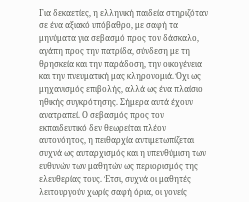Για δεκαετίες, η ελληνική παιδεία στηριζόταν σε ένα αξιακό υπόβαθρο, με σαφή τα μηνύματα για σεβασμό προς τον δάσκαλο, αγάπη προς την πατρίδα, σύνδεση με τη θρησκεία και την παράδοση, την οικογένεια και την πνευματική μας κληρονομιά. Όχι ως μηχανισμός επιβολής, αλλά ως ένα πλαίσιο ηθικής συγκρότησης. Σήμερα αυτά έχουν ανατραπεί. Ο σεβασμός προς τον εκπαιδευτικό δεν θεωρείται πλέον αυτονόητος, η πειθαρχία αντιμετωπίζεται συχνά ως αυταρχισμός και η υπενθύμιση των ευθυνών των μαθητών ως περιορισμός της ελευθερίας τους. Έτσι, συχνά οι μαθητές λειτουργούν χωρίς σαφή όρια, οι γονείς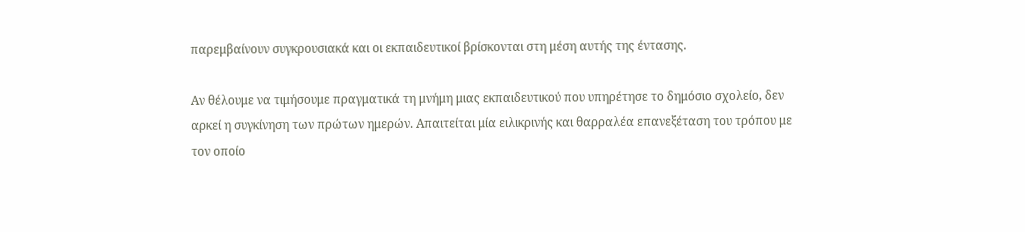παρεμβαίνουν συγκρουσιακά και οι εκπαιδευτικοί βρίσκονται στη μέση αυτής της έντασης.

Αν θέλουμε να τιμήσουμε πραγματικά τη μνήμη μιας εκπαιδευτικού που υπηρέτησε το δημόσιο σχολείο, δεν αρκεί η συγκίνηση των πρώτων ημερών. Απαιτείται μία ειλικρινής και θαρραλέα επανεξέταση του τρόπου με τον οποίο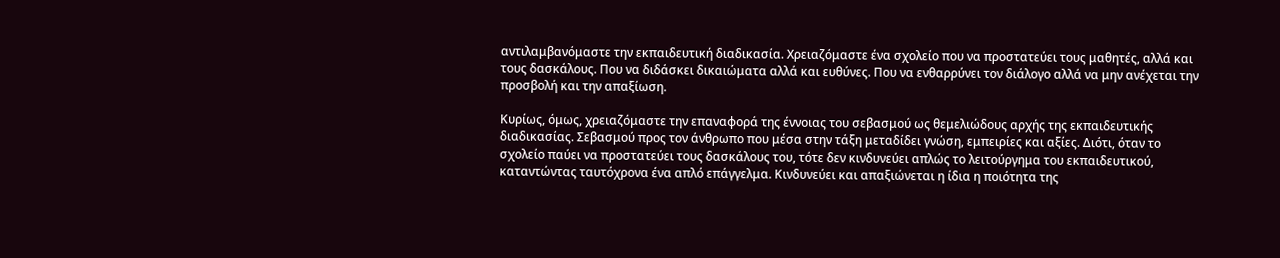αντιλαμβανόμαστε την εκπαιδευτική διαδικασία. Χρειαζόμαστε ένα σχολείο που να προστατεύει τους μαθητές, αλλά και τους δασκάλους. Που να διδάσκει δικαιώματα αλλά και ευθύνες. Που να ενθαρρύνει τον διάλογο αλλά να μην ανέχεται την προσβολή και την απαξίωση.

Κυρίως, όμως, χρειαζόμαστε την επαναφορά της έννοιας του σεβασμού ως θεμελιώδους αρχής της εκπαιδευτικής διαδικασίας. Σεβασμού προς τον άνθρωπο που μέσα στην τάξη μεταδίδει γνώση, εμπειρίες και αξίες. Διότι, όταν το σχολείο παύει να προστατεύει τους δασκάλους του, τότε δεν κινδυνεύει απλώς το λειτούργημα του εκπαιδευτικού, καταντώντας ταυτόχρονα ένα απλό επάγγελμα. Κινδυνεύει και απαξιώνεται η ίδια η ποιότητα της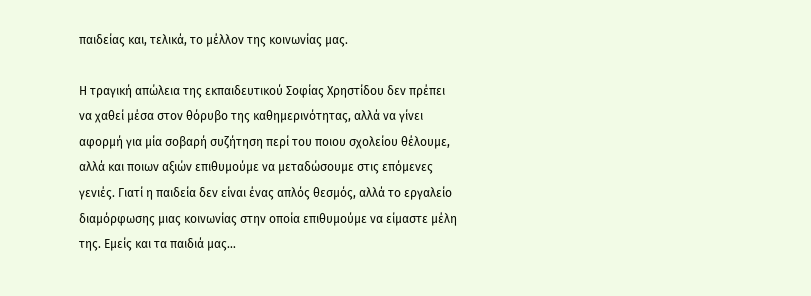παιδείας και, τελικά, το μέλλον της κοινωνίας μας.

Η τραγική απώλεια της εκπαιδευτικού Σοφίας Χρηστίδου δεν πρέπει να χαθεί μέσα στον θόρυβο της καθημερινότητας, αλλά να γίνει αφορμή για μία σοβαρή συζήτηση περί του ποιου σχολείου θέλουμε, αλλά και ποιων αξιών επιθυμούμε να μεταδώσουμε στις επόμενες γενιές. Γιατί η παιδεία δεν είναι ένας απλός θεσμός, αλλά το εργαλείο διαμόρφωσης μιας κοινωνίας στην οποία επιθυμούμε να είμαστε μέλη της. Εμείς και τα παιδιά μας…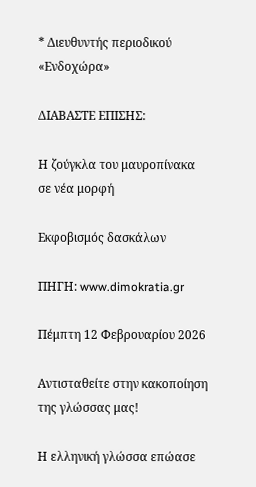* Διευθυντής περιοδικού «Ενδοχώρα»

ΔΙΑΒΑΣΤΕ ΕΠΙΣΗΣ:

Η ζούγκλα του μαυροπίνακα σε νέα μορφή

Εκφοβισμός δασκάλων

ΠΗΓΗ: www.dimokratia.gr

Πέμπτη 12 Φεβρουαρίου 2026

Αντισταθείτε στην κακοποίηση της γλώσσας μας!

Η ελληνική γλώσσα επώασε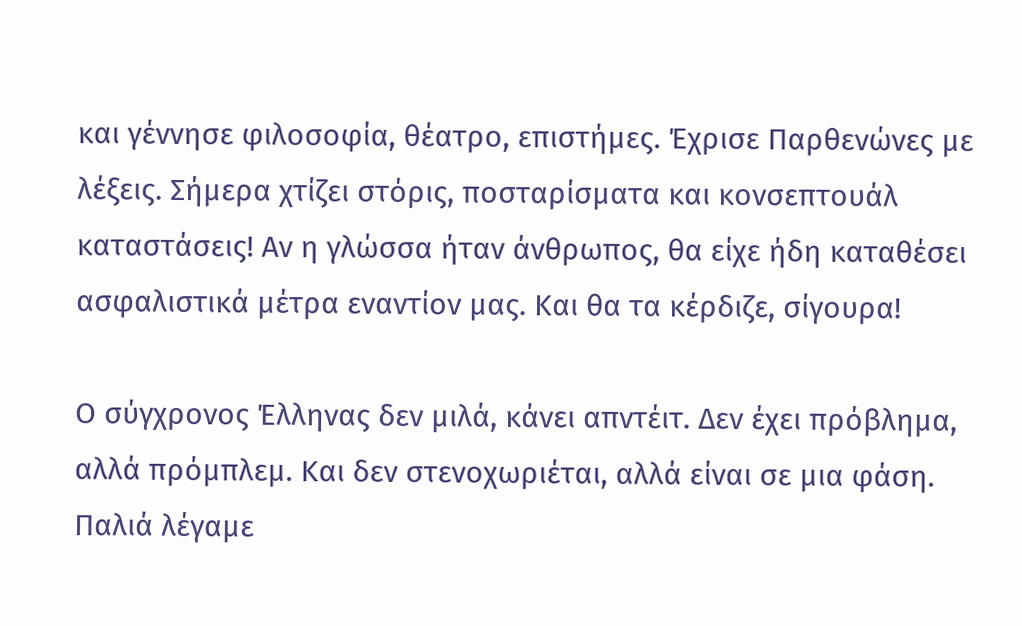και γέννησε φιλοσοφία, θέατρο, επιστήμες. Έχρισε Παρθενώνες με λέξεις. Σήμερα χτίζει στόρις, ποσταρίσματα και κονσεπτουάλ καταστάσεις! Αν η γλώσσα ήταν άνθρωπος, θα είχε ήδη καταθέσει ασφαλιστικά μέτρα εναντίον μας. Και θα τα κέρδιζε, σίγουρα!

Ο σύγχρονος Έλληνας δεν μιλά, κάνει απντέιτ. Δεν έχει πρόβλημα, αλλά πρόμπλεμ. Και δεν στενοχωριέται, αλλά είναι σε μια φάση. Παλιά λέγαμε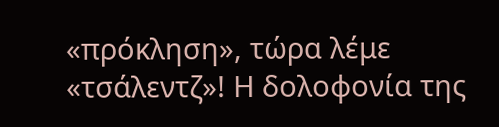«πρόκληση», τώρα λέμε «τσάλεντζ»! Η δολοφονία της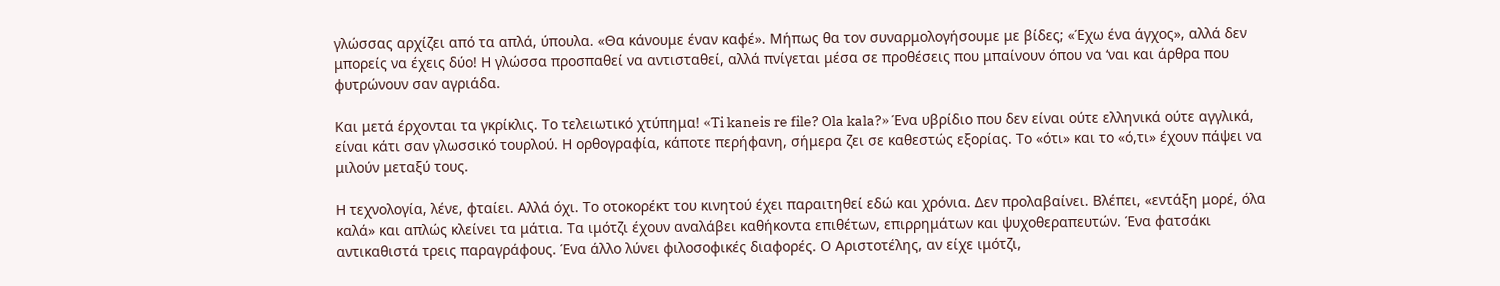γλώσσας αρχίζει από τα απλά, ύπουλα. «Θα κάνουμε έναν καφέ». Μήπως θα τον συναρμολογήσουμε με βίδες; «Έχω ένα άγχος», αλλά δεν μπορείς να έχεις δύο! Η γλώσσα προσπαθεί να αντισταθεί, αλλά πνίγεται μέσα σε προθέσεις που μπαίνουν όπου να ‘ναι και άρθρα που φυτρώνουν σαν αγριάδα.

Και μετά έρχονται τα γκρίκλις. Το τελειωτικό χτύπημα! «Ti kaneis re file? Ola kala?» Ένα υβρίδιο που δεν είναι ούτε ελληνικά ούτε αγγλικά, είναι κάτι σαν γλωσσικό τουρλού. Η ορθογραφία, κάποτε περήφανη, σήμερα ζει σε καθεστώς εξορίας. Το «ότι» και το «ό,τι» έχουν πάψει να μιλούν μεταξύ τους.

Η τεχνολογία, λένε, φταίει. Αλλά όχι. Το οτοκορέκτ του κινητού έχει παραιτηθεί εδώ και χρόνια. Δεν προλαβαίνει. Βλέπει, «εντάξη μορέ, όλα καλά» και απλώς κλείνει τα μάτια. Τα ιμότζι έχουν αναλάβει καθήκοντα επιθέτων, επιρρημάτων και ψυχοθεραπευτών. Ένα φατσάκι αντικαθιστά τρεις παραγράφους. Ένα άλλο λύνει φιλοσοφικές διαφορές. Ο Αριστοτέλης, αν είχε ιμότζι,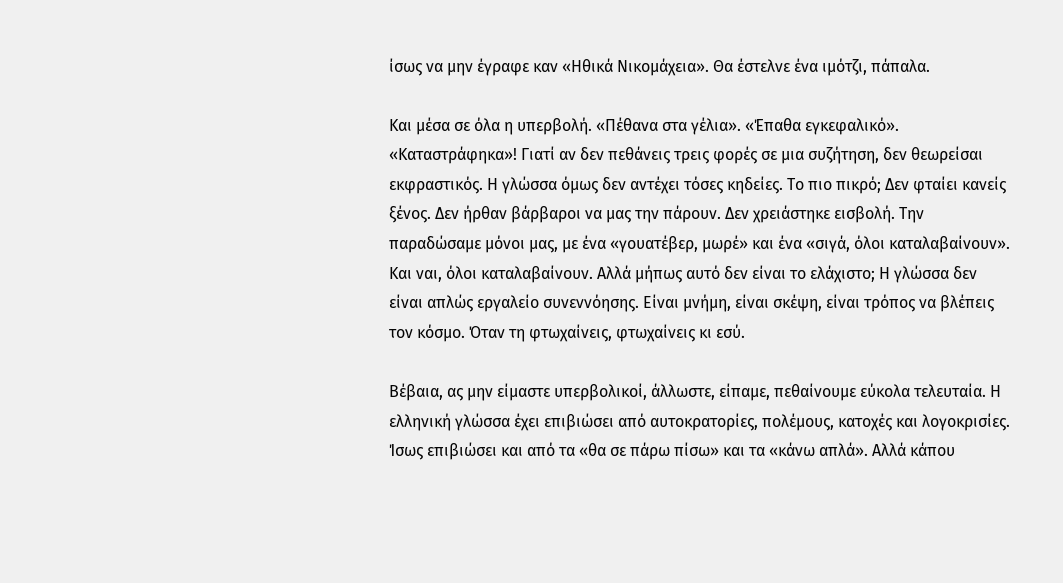ίσως να μην έγραφε καν «Ηθικά Νικομάχεια». Θα έστελνε ένα ιμότζι, πάπαλα.

Και μέσα σε όλα η υπερβολή. «Πέθανα στα γέλια». «Έπαθα εγκεφαλικό». «Καταστράφηκα»! Γιατί αν δεν πεθάνεις τρεις φορές σε μια συζήτηση, δεν θεωρείσαι εκφραστικός. Η γλώσσα όμως δεν αντέχει τόσες κηδείες. Το πιο πικρό; Δεν φταίει κανείς ξένος. Δεν ήρθαν βάρβαροι να μας την πάρουν. Δεν χρειάστηκε εισβολή. Την παραδώσαμε μόνοι μας, με ένα «γουατέβερ, μωρέ» και ένα «σιγά, όλοι καταλαβαίνουν». Και ναι, όλοι καταλαβαίνουν. Αλλά μήπως αυτό δεν είναι το ελάχιστο; Η γλώσσα δεν είναι απλώς εργαλείο συνεννόησης. Είναι μνήμη, είναι σκέψη, είναι τρόπος να βλέπεις τον κόσμο. Όταν τη φτωχαίνεις, φτωχαίνεις κι εσύ.

Βέβαια, ας μην είμαστε υπερβολικοί, άλλωστε, είπαμε, πεθαίνουμε εύκολα τελευταία. Η ελληνική γλώσσα έχει επιβιώσει από αυτοκρατορίες, πολέμους, κατοχές και λογοκρισίες. Ίσως επιβιώσει και από τα «θα σε πάρω πίσω» και τα «κάνω απλά». Αλλά κάπου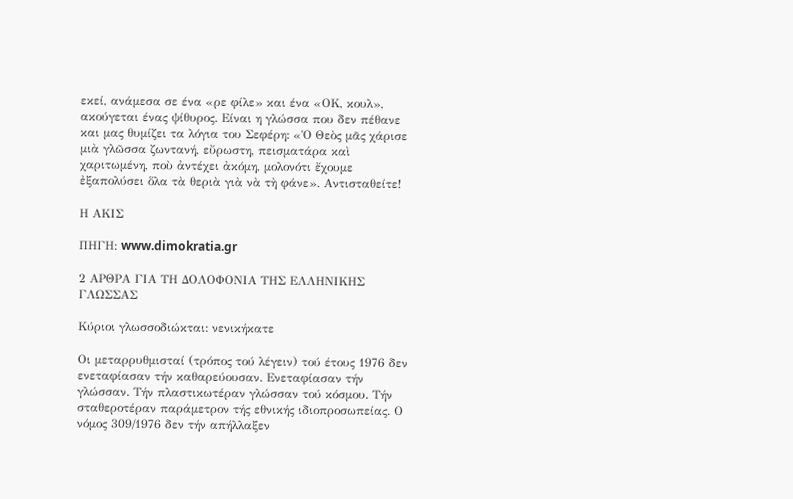εκεί, ανάμεσα σε ένα «ρε φίλε» και ένα «ΟΚ, κουλ», ακούγεται ένας ψίθυρος. Είναι η γλώσσα που δεν πέθανε και μας θυμίζει τα λόγια του Σεφέρη: «Ὁ Θεὸς μᾶς χάρισε μιὰ γλῶσσα ζωντανή, εὔρωστη, πεισματάρα καὶ χαριτωμένη, ποὺ ἀντέχει ἀκόμη, μολονότι ἔχουμε ἐξαπολύσει ὅλα τὰ θεριὰ γιὰ νὰ τὴ φάνε». Αντισταθείτε!

Η ΑΚΙΣ

ΠΗΓΗ: www.dimokratia.gr

2 ΑΡΘΡΑ ΓΙΑ ΤΗ ΔΟΛΟΦΟΝΙΑ ΤΗΣ ΕΛΛΗΝΙΚΗΣ ΓΛΩΣΣΑΣ

Κύριοι γλωσσοδιώκται: νενικήκατε

Οι μεταρρυθμισταί (τρόπος τού λέγειν) τού έτους 1976 δεν ενεταφίασαν τήν καθαρεύουσαν. Ενεταφίασαν τήν γλώσσαν. Τήν πλαστικωτέραν γλώσσαν τού κόσμου. Τήν σταθεροτέραν παράμετρον τής εθνικής ιδιοπροσωπείας. Ο νόμος 309/1976 δεν τήν απήλλαξεν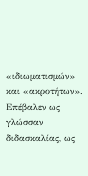«ιδιωματισμών» και «ακροτήτων». Επέβαλεν ως γλώσσαν διδασκαλίας, ως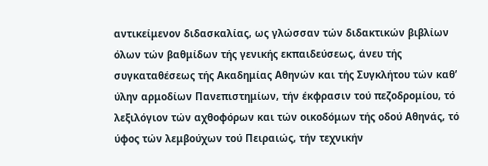αντικείμενον διδασκαλίας, ως γλώσσαν τών διδακτικών βιβλίων όλων τών βαθμίδων τής γενικής εκπαιδεύσεως, άνευ τής συγκαταθέσεως τής Ακαδημίας Αθηνών και τής Συγκλήτου τών καθ’ ύλην αρμοδίων Πανεπιστημίων, τήν έκφρασιν τού πεζοδρομίου, τό λεξιλόγιον τών αχθοφόρων και τών οικοδόμων τής οδού Αθηνάς, τό ύφος τών λεμβούχων τού Πειραιώς, τήν τεχνικήν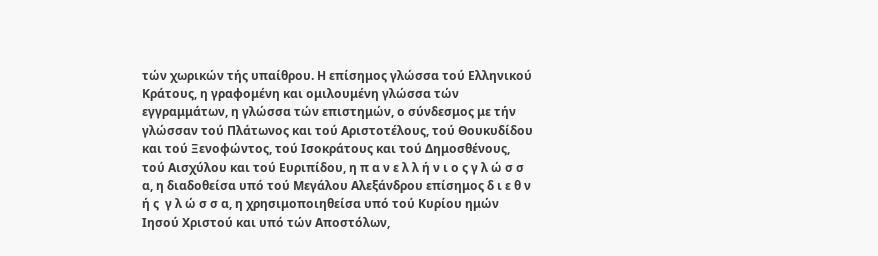τών χωρικών τής υπαίθρου. Η επίσημος γλώσσα τού Ελληνικού Κράτους, η γραφομένη και ομιλουμένη γλώσσα τών εγγραμμάτων, η γλώσσα τών επιστημών, ο σύνδεσμος με τήν γλώσσαν τού Πλάτωνος και τού Αριστοτέλους, τού Θουκυδίδου και τού Ξενοφώντος, τού Ισοκράτους και τού Δημοσθένους, τού Αισχύλου και τού Ευριπίδου, η π α ν ε λ λ ή ν ι ο ς γ λ ώ σ σ α, η διαδοθείσα υπό τού Μεγάλου Αλεξάνδρου επίσημος δ ι ε θ ν ή ς  γ λ ώ σ σ α, η χρησιμοποιηθείσα υπό τού Κυρίου ημών Ιησού Χριστού και υπό τών Αποστόλων,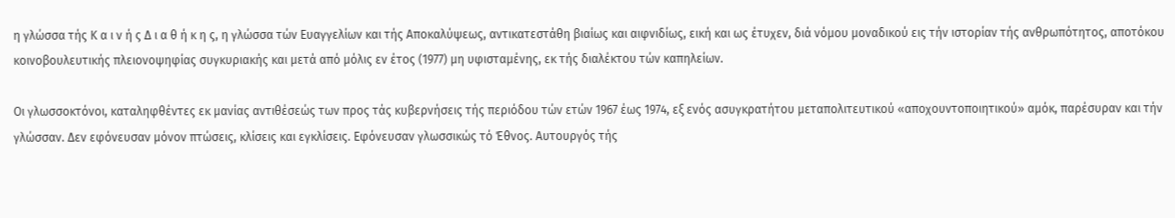η γλώσσα τής Κ α ι ν ή ς Δ ι α θ ή κ η ς, η γλώσσα τών Ευαγγελίων και τής Αποκαλύψεως, αντικατεστάθη βιαίως και αιφνιδίως, εική και ως έτυχεν, διά νόμου μοναδικού εις τήν ιστορίαν τής ανθρωπότητος, αποτόκου κοινοβουλευτικής πλειονοψηφίας συγκυριακής και μετά από μόλις εν έτος (1977) μη υφισταμένης, εκ τής διαλέκτου τών καπηλείων.

Οι γλωσσοκτόνοι, καταληφθέντες εκ μανίας αντιθέσεώς των προς τάς κυβερνήσεις τής περιόδου τών ετών 1967 έως 1974, εξ ενός ασυγκρατήτου μεταπολιτευτικού «αποχουντοποιητικού» αμόκ, παρέσυραν και τήν γλώσσαν. Δεν εφόνευσαν μόνον πτώσεις, κλίσεις και εγκλίσεις. Εφόνευσαν γλωσσικώς τό Έθνος. Αυτουργός τής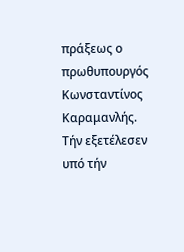πράξεως ο πρωθυπουργός Κωνσταντίνος Καραμανλής. Τήν εξετέλεσεν υπό τήν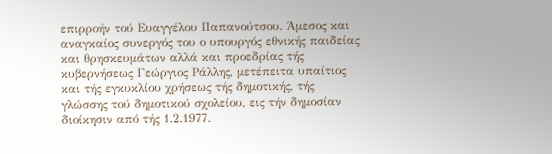επιρροήν τού Ευαγγέλου Παπανούτσου. Άμεσος και αναγκαίος συνεργός του ο υπουργός εθνικής παιδείας και θρησκευμάτων αλλά και προεδρίας τής κυβερνήσεως Γεώργιος Ράλλης, μετέπειτα υπαίτιος και τής εγκυκλίου χρήσεως τής δημοτικής, τής γλώσσης τού δημοτικού σχολείου, εις τήν δημοσίαν διοίκησιν από τής 1.2.1977.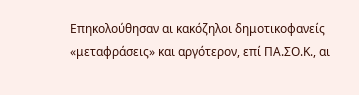Επηκολούθησαν αι κακόζηλοι δημοτικοφανείς «μεταφράσεις» και αργότερον, επί ΠΑ.ΣΟ.Κ., αι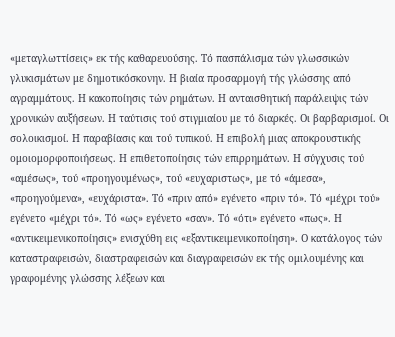«μεταγλωττίσεις» εκ τής καθαρευούσης. Τό πασπάλισμα τών γλωσσικών γλυκισμάτων με δημοτικόσκονην. Η βιαία προσαρμογή τής γλώσσης από αγραμμάτους. Η κακοποίησις τών ρημάτων. Η ανταισθητική παράλειψις τών χρονικών αυξήσεων. Η ταύτισις τού στιγμιαίου με τό διαρκές. Οι βαρβαρισμοί. Οι σολοικισμοί. Η παραβίασις και τού τυπικού. Η επιβολή μιας αποκρουστικής ομοιομορφοποιήσεως. Η επιθετοποίησις τών επιρρημάτων. Η σύγχυσις τού «αμέσως», τού «προηγουμένως», τού «ευχαριστως», με τό «άμεσα», «προηγούμενα», «ευχάριστα». Τό «πριν από» εγένετο «πριν τό». Τό «μέχρι τού» εγένετο «μέχρι τό». Τό «ως» εγένετο «σαν». Τό «ότι» εγένετο «πως». Η «αντικειμενικοποίησις» ενισχύθη εις «εξαντικειμενικοποίηση». Ο κατάλογος τών καταστραφεισών, διαστραφεισών και διαγραφεισών εκ τής ομιλουμένης και γραφομένης γλώσσης λέξεων και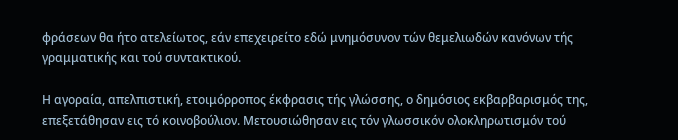φράσεων θα ήτο ατελείωτος, εάν επεχειρείτο εδώ μνημόσυνον τών θεμελιωδών κανόνων τής γραμματικής και τού συντακτικού.

Η αγοραία, απελπιστική, ετοιμόρροπος έκφρασις τής γλώσσης, ο δημόσιος εκβαρβαρισμός της, επεξετάθησαν εις τό κοινοβούλιον. Μετουσιώθησαν εις τόν γλωσσικόν ολοκληρωτισμόν τού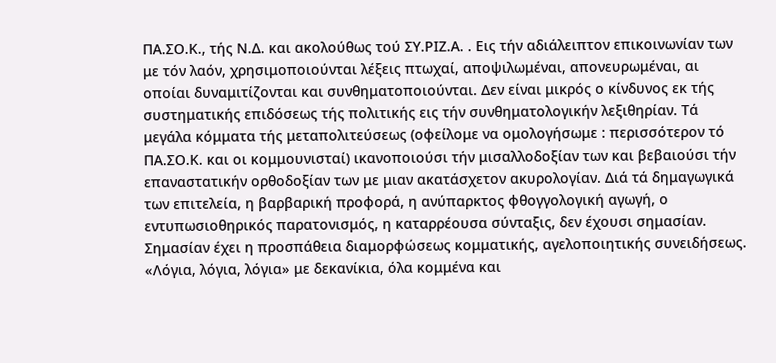ΠΑ.ΣΟ.Κ., τής Ν.Δ. και ακολούθως τού ΣΥ.ΡΙΖ.Α. . Εις τήν αδιάλειπτον επικοινωνίαν των με τόν λαόν, χρησιμοποιούνται λέξεις πτωχαί, αποψιλωμέναι, απονευρωμέναι, αι οποίαι δυναμιτίζονται και συνθηματοποιούνται. Δεν είναι μικρός ο κίνδυνος εκ τής συστηματικής επιδόσεως τής πολιτικής εις τήν συνθηματολογικήν λεξιθηρίαν. Τά μεγάλα κόμματα τής μεταπολιτεύσεως (οφείλομε να ομολογήσωμε : περισσότερον τό ΠΑ.ΣΟ.Κ. και οι κομμουνισταί) ικανοποιούσι τήν μισαλλοδοξίαν των και βεβαιούσι τήν επαναστατικήν ορθοδοξίαν των με μιαν ακατάσχετον ακυρολογίαν. Διά τά δημαγωγικά των επιτελεία, η βαρβαρική προφορά, η ανύπαρκτος φθογγολογική αγωγή, ο εντυπωσιοθηρικός παρατονισμός, η καταρρέουσα σύνταξις, δεν έχουσι σημασίαν. Σημασίαν έχει η προσπάθεια διαμορφώσεως κομματικής, αγελοποιητικής συνειδήσεως. «Λόγια, λόγια, λόγια» με δεκανίκια, όλα κομμένα και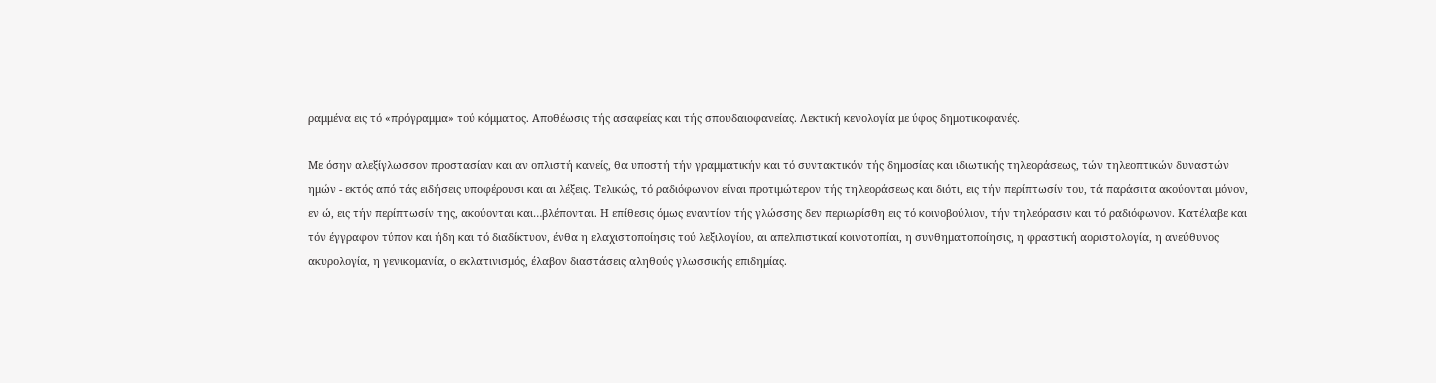ραμμένα εις τό «πρόγραμμα» τού κόμματος. Αποθέωσις τής ασαφείας και τής σπουδαιοφανείας. Λεκτική κενολογία με ύφος δημοτικοφανές.

Με όσην αλεξίγλωσσον προστασίαν και αν οπλιστή κανείς, θα υποστή τήν γραμματικήν και τό συντακτικόν τής δημοσίας και ιδιωτικής τηλεοράσεως, τών τηλεοπτικών δυναστών ημών - εκτός από τάς ειδήσεις υποφέρουσι και αι λέξεις. Τελικώς, τό ραδιόφωνον είναι προτιμώτερον τής τηλεοράσεως και διότι, εις τήν περίπτωσίν του, τά παράσιτα ακούονται μόνον, εν ώ, εις τήν περίπτωσίν της, ακούονται και…βλέπονται. Η επίθεσις όμως εναντίον τής γλώσσης δεν περιωρίσθη εις τό κοινοβούλιον, τήν τηλεόρασιν και τό ραδιόφωνον. Κατέλαβε και τόν έγγραφον τύπον και ήδη και τό διαδίκτυον, ένθα η ελαχιστοποίησις τού λεξιλογίου, αι απελπιστικαί κοινοτοπίαι, η συνθηματοποίησις, η φραστική αοριστολογία, η ανεύθυνος ακυρολογία, η γενικομανία, ο εκλατινισμός, έλαβον διαστάσεις αληθούς γλωσσικής επιδημίας.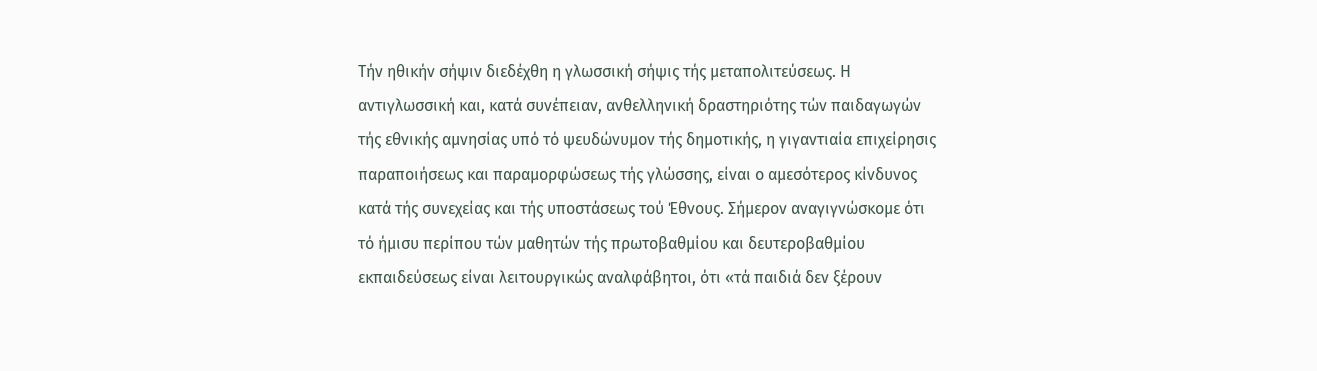Τήν ηθικήν σήψιν διεδέχθη η γλωσσική σήψις τής μεταπολιτεύσεως. Η αντιγλωσσική και, κατά συνέπειαν, ανθελληνική δραστηριότης τών παιδαγωγών τής εθνικής αμνησίας υπό τό ψευδώνυμον τής δημοτικής, η γιγαντιαία επιχείρησις παραποιήσεως και παραμορφώσεως τής γλώσσης, είναι ο αμεσότερος κίνδυνος κατά τής συνεχείας και τής υποστάσεως τού Έθνους. Σήμερον αναγιγνώσκομε ότι τό ήμισυ περίπου τών μαθητών τής πρωτοβαθμίου και δευτεροβαθμίου εκπαιδεύσεως είναι λειτουργικώς αναλφάβητοι, ότι «τά παιδιά δεν ξέρουν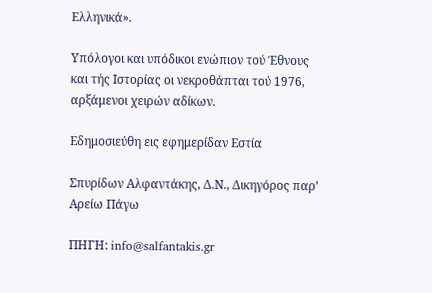Ελληνικά».

Υπόλογοι και υπόδικοι ενώπιον τού Έθνους και τής Ιστορίας οι νεκροθάπται τού 1976, αρξάμενοι χειρών αδίκων.

Εδημοσιεύθη εις εφημερίδαν Εστία

Σπυρίδων Αλφαντάκης, Δ.Ν., Δικηγόρος παρ’ Αρείω Πάγω

ΠΗΓΗ: info@salfantakis.gr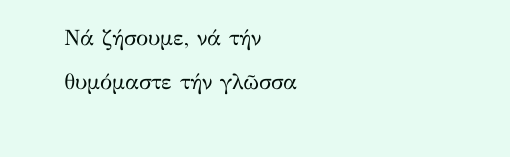Νά ζήσουμε, νά τήν θυμόμαστε τήν γλῶσσα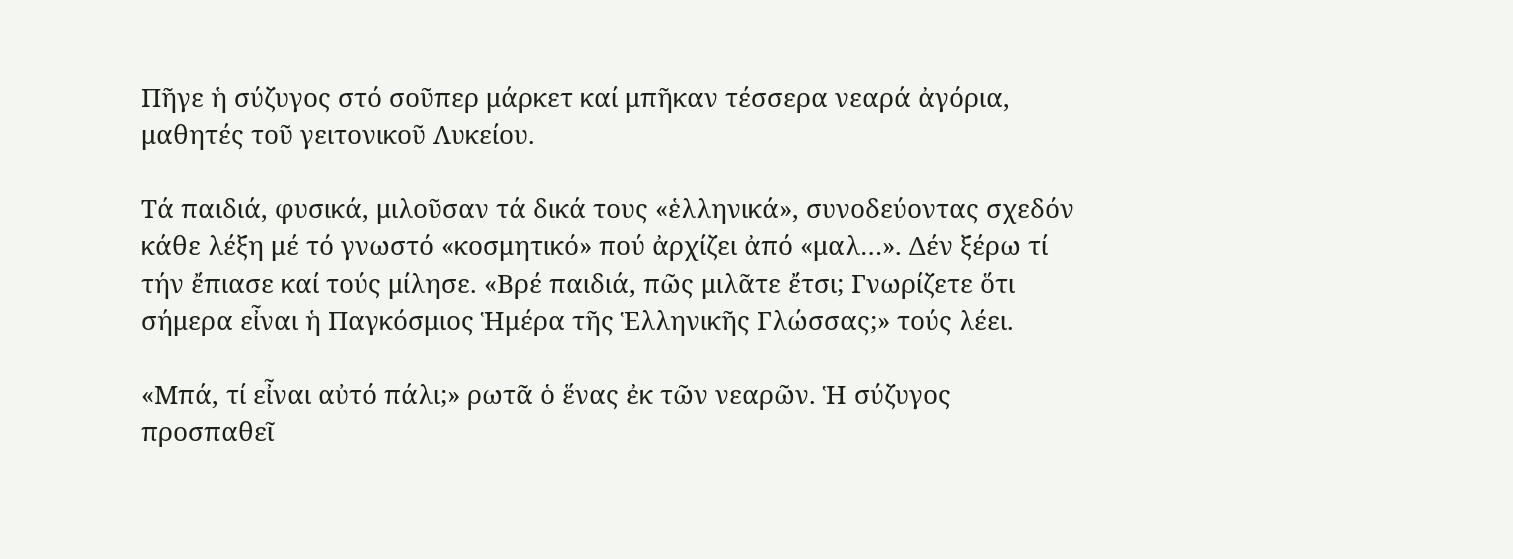Πῆγε ἡ σύζυγος στό σοῦπερ μάρκετ καί μπῆκαν τέσσερα νεαρά ἀγόρια, μαθητές τοῦ γειτονικοῦ Λυκείου.

Τά παιδιά, φυσικά, μιλοῦσαν τά δικά τους «ἑλληνικά», συνοδεύοντας σχεδόν κάθε λέξη μέ τό γνωστό «κοσμητικό» πού ἀρχίζει ἀπό «μαλ…». Δέν ξέρω τί τήν ἔπιασε καί τούς μίλησε. «Βρέ παιδιά, πῶς μιλᾶτε ἔτσι; Γνωρίζετε ὅτι σήμερα εἶναι ἡ Παγκόσμιος Ἡμέρα τῆς Ἑλληνικῆς Γλώσσας;» τούς λέει.

«Μπά, τί εἶναι αὐτό πάλι;» ρωτᾶ ὁ ἕνας ἐκ τῶν νεαρῶν. Ἡ σύζυγος προσπαθεῖ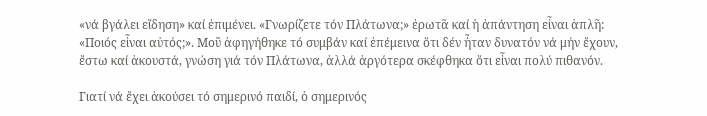«νά βγάλει εἴδηση» καί ἐπιμένει. «Γνωρίζετε τόν Πλάτωνα;» ἐρωτᾶ καί ἡ ἀπάντηση εἶναι ἁπλῆ: «Ποιός εἶναι αὐτός;». Μοῦ ἀφηγήθηκε τό συμβάν καί ἐπέμεινα ὅτι δέν ἦταν δυνατόν νά μήν ἔχουν, ἔστω καί ἀκουστά, γνώση γιά τόν Πλάτωνα, ἀλλά ἀργότερα σκέφθηκα ὅτι εἶναι πολύ πιθανόν.

Γιατί νά ἔχει ἀκούσει τό σημερινό παιδί, ὁ σημερινός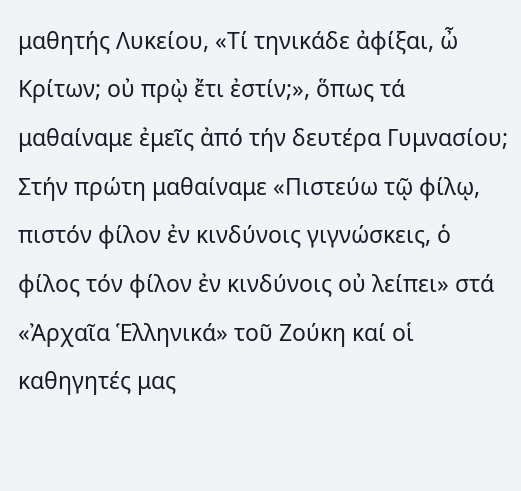μαθητής Λυκείου, «Τί τηνικάδε ἀφίξαι, ὦ Κρίτων; οὐ πρῲ ἔτι ἐστίν;», ὅπως τά μαθαίναμε ἐμεῖς ἀπό τήν δευτέρα Γυμνασίου; Στήν πρώτη μαθαίναμε «Πιστεύω τῷ φίλῳ, πιστόν φίλον ἐν κινδύνοις γιγνώσκεις, ὁ φίλος τόν φίλον ἐν κινδύνοις οὐ λείπει» στά «Ἀρχαῖα Ἑλληνικά» τοῦ Ζούκη καί οἱ καθηγητές μας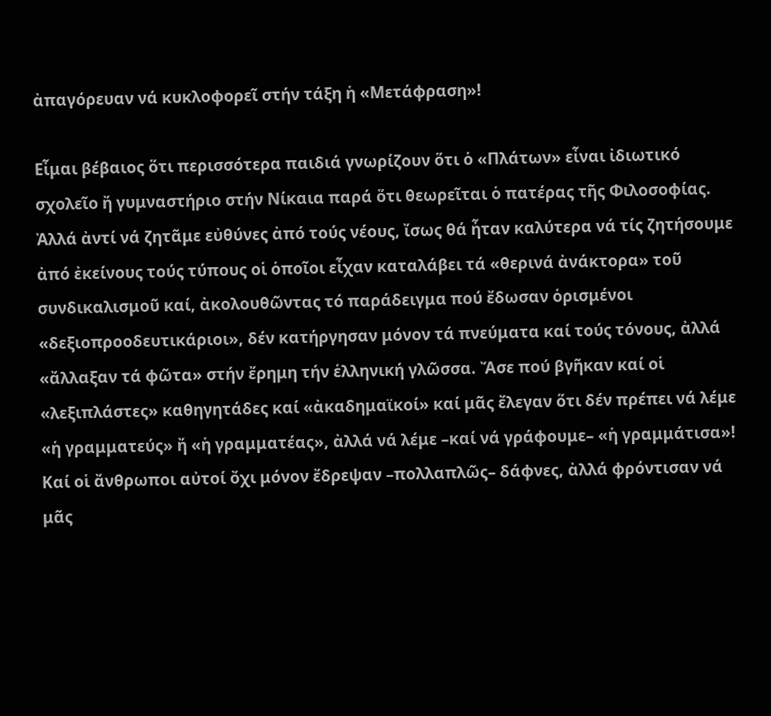ἀπαγόρευαν νά κυκλοφορεῖ στήν τάξη ἡ «Μετάφραση»!

Εἶμαι βέβαιος ὅτι περισσότερα παιδιά γνωρίζουν ὅτι ὁ «Πλάτων» εἶναι ἰδιωτικό σχολεῖο ἤ γυμναστήριο στήν Νίκαια παρά ὅτι θεωρεῖται ὁ πατέρας τῆς Φιλοσοφίας. Ἀλλά ἀντί νά ζητᾶμε εὐθύνες ἀπό τούς νέους, ἴσως θά ἦταν καλύτερα νά τίς ζητήσουμε ἀπό ἐκείνους τούς τύπους οἱ ὁποῖοι εἶχαν καταλάβει τά «θερινά ἀνάκτορα» τοῦ συνδικαλισμοῦ καί, ἀκολουθῶντας τό παράδειγμα πού ἔδωσαν ὁρισμένοι «δεξιοπροοδευτικάριοι», δέν κατήργησαν μόνον τά πνεύματα καί τούς τόνους, ἀλλά «ἄλλαξαν τά φῶτα» στήν ἔρημη τήν ἑλληνική γλῶσσα. Ἄσε πού βγῆκαν καί οἱ «λεξιπλάστες» καθηγητάδες καί «ἀκαδημαϊκοί» καί μᾶς ἔλεγαν ὅτι δέν πρέπει νά λέμε «ἡ γραμματεύς» ἤ «ἡ γραμματέας», ἀλλά νά λέμε –καί νά γράφουμε– «ἡ γραμμάτισα»! Καί οἱ ἄνθρωποι αὐτοί ὄχι μόνον ἔδρεψαν –πολλαπλῶς– δάφνες, ἀλλά φρόντισαν νά μᾶς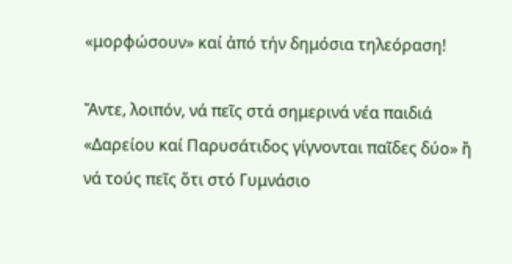«μορφώσουν» καί ἀπό τήν δημόσια τηλεόραση!

Ἄντε, λοιπόν, νά πεῖς στά σημερινά νέα παιδιά «Δαρείου καί Παρυσάτιδος γίγνονται παῖδες δύο» ἤ νά τούς πεῖς ὅτι στό Γυμνάσιο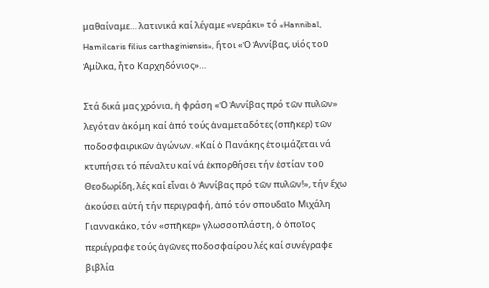μαθαίναμε… λατινικά καί λέγαμε «νεράκι» τό «Hannibal, Hamilcaris filius carthaginiensis», ἤτοι «Ὁ Ἀννίβας, υἱός τοῦ Ἀμίλκα, ἦτο Καρχηδόνιος»…

Στά δικά μας χρόνια, ἡ φράση «Ὁ Ἀννίβας πρό τῶν πυλῶν» λεγόταν ἀκόμη καί ἀπό τούς ἀναμεταδότες (σπῆκερ) τῶν ποδοσφαιρικῶν ἀγώνων. «Καί ὁ Πανάκης ἑτοιμάζεται νά κτυπήσει τό πέναλτυ καί νά ἐκπορθήσει τήν ἑστίαν τοῦ Θεοδωρίδη, λές καί εἶναι ὁ Ἀννίβας πρό τῶν πυλῶν!», τήν ἔχω ἀκούσει αὐτή τήν περιγραφή, ἀπό τόν σπουδαῖο Μιχάλη Γιαννακάκο, τόν «σπῆκερ» γλωσσοπλάστη, ὁ ὁποῖος περιέγραφε τούς ἀγῶνες ποδοσφαίρου λές καί συνέγραφε βιβλία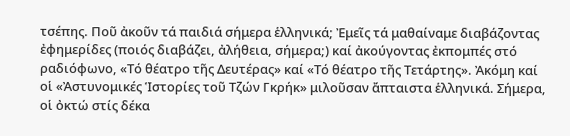τσέπης. Ποῦ ἀκοῦν τά παιδιά σήμερα ἑλληνικά; Ἐμεῖς τά μαθαίναμε διαβάζοντας ἐφημερίδες (ποιός διαβάζει, ἀλήθεια, σήμερα;) καί ἀκούγοντας ἐκπομπές στό ραδιόφωνο, «Τό θέατρο τῆς Δευτέρας» καί «Τό θέατρο τῆς Τετάρτης». Ἀκόμη καί οἱ «Ἀστυνομικές Ἱστορίες τοῦ Τζών Γκρήκ» μιλοῦσαν ἄπταιστα ἑλληνικά. Σήμερα, οἱ ὀκτώ στίς δέκα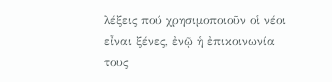λέξεις πού χρησιμοποιοῦν οἱ νέοι εἶναι ξένες, ἐνῷ ἡ ἐπικοινωνία τους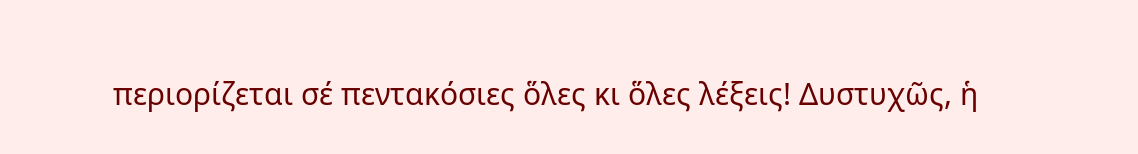περιορίζεται σέ πεντακόσιες ὅλες κι ὅλες λέξεις! Δυστυχῶς, ἡ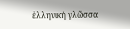ἑλληνική γλῶσσα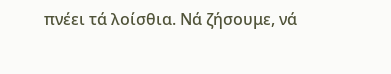πνέει τά λοίσθια. Νά ζήσουμε, νά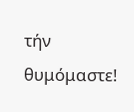τήν θυμόμαστε!